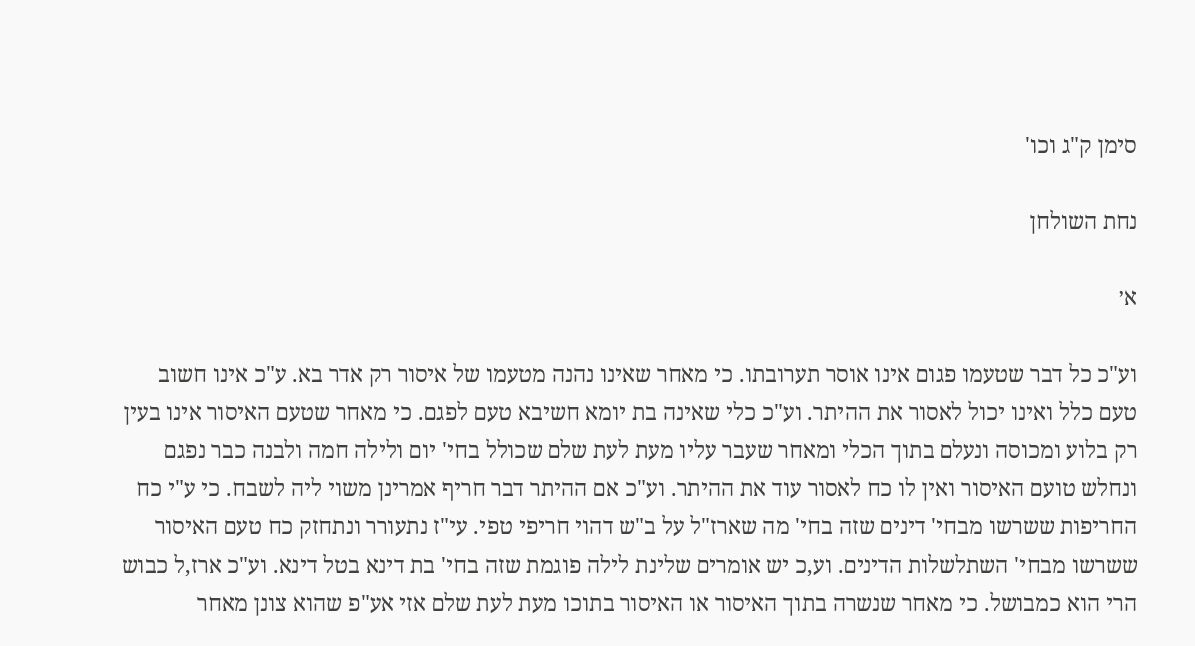סימן ק"ג וכו'

נחת השולחן

א׳

וע"כ כל דבר שטעמו פגום אינו אוסר תערובתו. כי מאחר שאינו נהנה מטעמו של איסור רק אדר בא. ע"כ אינו חשוב טעם כלל ואינו יכול לאסור את ההיתר. וע"כ כלי שאינה בת יומא חשיבא טעם לפגם. כי מאחר שטעם האיסור אינו בעין רק בלוע ומכוסה ונעלם בתוך הכלי ומאחר שעבר עליו מעת לעת שלם שכולל בחי' יום ולילה חמה ולבנה כבר נפגם ונחלש טועם האיסור ואין לו כח לאסור עוד את ההיתר. וע"כ אם ההיתר דבר חריף אמרינן משוי ליה לשבח. כי ע"י כח החריפות ששרשו מבחי' דינים שזה בחי' מה שארז"ל על ב"ש דהוי חריפי טפי. עי"ז נתעורר ונתחזק כח טעם האיסור ששרשו מבחי' השתלשלות הדינים. וע,כ יש אומרים שלינת לילה פוגמת שזה בחי' בת דינא בטל דינא. וע"כ ארז,ל כבוש הרי הוא כמבושל. כי מאחר שנשרה בתוך האיסור או האיסור בתוכו מעת לעת שלם אזי אע"פ שהוא צונן מאחר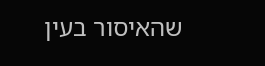שהאיסור בעין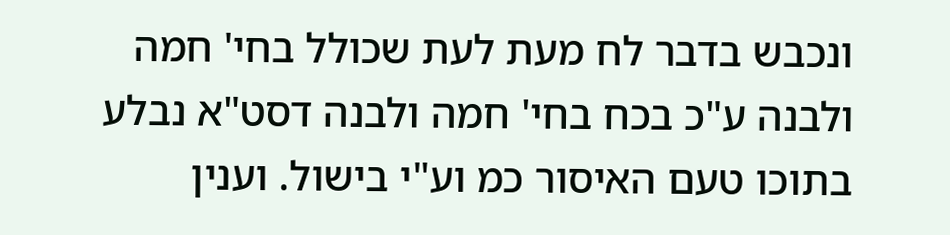ונכבש בדבר לח מעת לעת שכולל בחי' חמה ולבנה ע"כ בכח בחי' חמה ולבנה דסט"א נבלע בתוכו טעם האיסור כמ וע"י בישול. וענין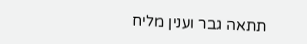תתאה גבר וענין מליח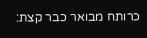כרותח מבואר כבר קצת: